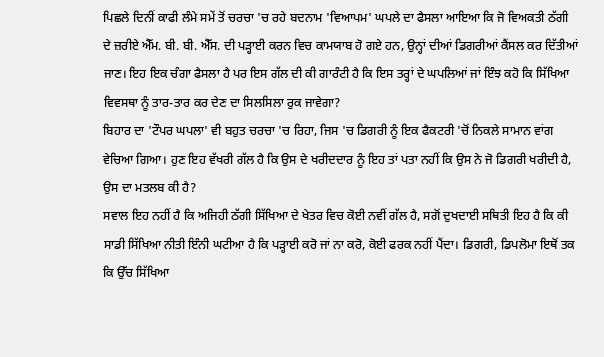ਪਿਛਲੇ ਦਿਨੀਂ ਕਾਫੀ ਲੰਮੇ ਸਮੇਂ ਤੋਂ ਚਰਚਾ 'ਚ ਰਹੇ ਬਦਨਾਮ 'ਵਿਆਪਮ' ਘਪਲੇ ਦਾ ਫੈਸਲਾ ਆਇਆ ਕਿ ਜੋ ਵਿਅਕਤੀ ਠੱਗੀ ਦੇ ਜ਼ਰੀਏ ਐੱਮ. ਬੀ. ਬੀ. ਐੱਸ. ਦੀ ਪੜ੍ਹਾਈ ਕਰਨ ਵਿਚ ਕਾਮਯਾਬ ਹੋ ਗਏ ਹਨ, ਉਨ੍ਹਾਂ ਦੀਆਂ ਡਿਗਰੀਆਂ ਕੈਂਸਲ ਕਰ ਦਿੱਤੀਆਂ ਜਾਣ। ਇਹ ਇਕ ਚੰਗਾ ਫੈਸਲਾ ਹੈ ਪਰ ਇਸ ਗੱਲ ਦੀ ਕੀ ਗਾਰੰਟੀ ਹੈ ਕਿ ਇਸ ਤਰ੍ਹਾਂ ਦੇ ਘਪਲਿਆਂ ਜਾਂ ਇੰਝ ਕਹੋ ਕਿ ਸਿੱਖਿਆ ਵਿਵਸਥਾ ਨੂੰ ਤਾਰ-ਤਾਰ ਕਰ ਦੇਣ ਦਾ ਸਿਲਸਿਲਾ ਰੁਕ ਜਾਵੇਗਾ?
ਬਿਹਾਰ ਦਾ 'ਟੌਪਰ ਘਪਲਾ' ਵੀ ਬਹੁਤ ਚਰਚਾ 'ਚ ਰਿਹਾ, ਜਿਸ 'ਚ ਡਿਗਰੀ ਨੂੰ ਇਕ ਫੈਕਟਰੀ 'ਚੋਂ ਨਿਕਲੇ ਸਾਮਾਨ ਵਾਂਗ ਵੇਚਿਆ ਗਿਆ। ਹੁਣ ਇਹ ਵੱਖਰੀ ਗੱਲ ਹੈ ਕਿ ਉਸ ਦੇ ਖਰੀਦਦਾਰ ਨੂੰ ਇਹ ਤਾਂ ਪਤਾ ਨਹੀਂ ਕਿ ਉਸ ਨੇ ਜੋ ਡਿਗਰੀ ਖਰੀਦੀ ਹੈ, ਉਸ ਦਾ ਮਤਲਬ ਕੀ ਹੈ?
ਸਵਾਲ ਇਹ ਨਹੀਂ ਹੈ ਕਿ ਅਜਿਹੀ ਠੱਗੀ ਸਿੱਖਿਆ ਦੇ ਖੇਤਰ ਵਿਚ ਕੋਈ ਨਵੀਂ ਗੱਲ ਹੈ, ਸਗੋਂ ਦੁਖਦਾਈ ਸਥਿਤੀ ਇਹ ਹੈ ਕਿ ਕੀ ਸਾਡੀ ਸਿੱਖਿਆ ਨੀਤੀ ਇੰਨੀ ਘਟੀਆ ਹੈ ਕਿ ਪੜ੍ਹਾਈ ਕਰੋ ਜਾਂ ਨਾ ਕਰੋ, ਕੋਈ ਫਰਕ ਨਹੀਂ ਪੈਂਦਾ। ਡਿਗਰੀ, ਡਿਪਲੋਮਾ ਇਥੋਂ ਤਕ ਕਿ ਉੱਚ ਸਿੱਖਿਆ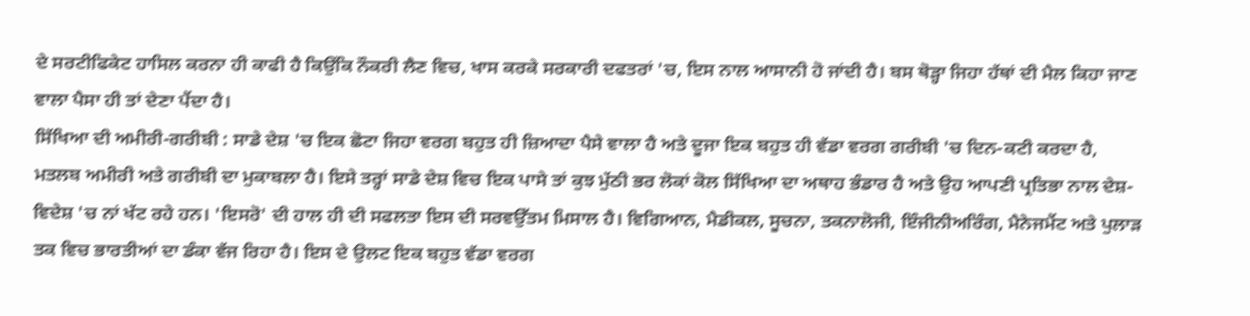ਦੇ ਸਰਟੀਫਿਕੇਟ ਹਾਸਿਲ ਕਰਨਾ ਹੀ ਕਾਫੀ ਹੈ ਕਿਉਂਕਿ ਨੌਕਰੀ ਲੈਣ ਵਿਚ, ਖਾਸ ਕਰਕੇ ਸਰਕਾਰੀ ਦਫਤਰਾਂ 'ਚ, ਇਸ ਨਾਲ ਆਸਾਨੀ ਹੋ ਜਾਂਦੀ ਹੈ। ਬਸ ਥੋੜ੍ਹਾ ਜਿਹਾ ਹੱਥਾਂ ਦੀ ਮੈਲ ਕਿਹਾ ਜਾਣ ਵਾਲਾ ਪੈਸਾ ਹੀ ਤਾਂ ਦੇਣਾ ਪੈਂਦਾ ਹੈ।
ਸਿੱਖਿਆ ਦੀ ਅਮੀਰੀ-ਗਰੀਬੀ : ਸਾਡੇ ਦੇਸ਼ 'ਚ ਇਕ ਛੋਟਾ ਜਿਹਾ ਵਰਗ ਬਹੁਤ ਹੀ ਜ਼ਿਆਦਾ ਪੈਸੇ ਵਾਲਾ ਹੈ ਅਤੇ ਦੂਜਾ ਇਕ ਬਹੁਤ ਹੀ ਵੱਡਾ ਵਰਗ ਗਰੀਬੀ 'ਚ ਦਿਨ-ਕਟੀ ਕਰਦਾ ਹੈ, ਮਤਲਬ ਅਮੀਰੀ ਅਤੇ ਗਰੀਬੀ ਦਾ ਮੁਕਾਬਲਾ ਹੈ। ਇਸੇ ਤਰ੍ਹਾਂ ਸਾਡੇ ਦੇਸ਼ ਵਿਚ ਇਕ ਪਾਸੇ ਤਾਂ ਕੁਝ ਮੁੱਠੀ ਭਰ ਲੋਕਾਂ ਕੋਲ ਸਿੱਖਿਆ ਦਾ ਅਥਾਹ ਭੰਡਾਰ ਹੈ ਅਤੇ ਉਹ ਆਪਣੀ ਪ੍ਰਤਿਭਾ ਨਾਲ ਦੇਸ਼-ਵਿਦੇਸ਼ 'ਚ ਨਾਂ ਖੱਟ ਰਹੇ ਹਨ। 'ਇਸਰੋ' ਦੀ ਹਾਲ ਹੀ ਦੀ ਸਫਲਤਾ ਇਸ ਦੀ ਸਰਵਉੱਤਮ ਮਿਸਾਲ ਹੈ। ਵਿਗਿਆਨ, ਮੈਡੀਕਲ, ਸੂਚਨਾ, ਤਕਨਾਲੋਜੀ, ਇੰਜੀਨੀਅਰਿੰਗ, ਮੈਨੇਜਮੈਂਟ ਅਤੇ ਪੁਲਾੜ ਤਕ ਵਿਚ ਭਾਰਤੀਆਂ ਦਾ ਡੰਕਾ ਵੱਜ ਰਿਹਾ ਹੈ। ਇਸ ਦੇ ਉਲਟ ਇਕ ਬਹੁਤ ਵੱਡਾ ਵਰਗ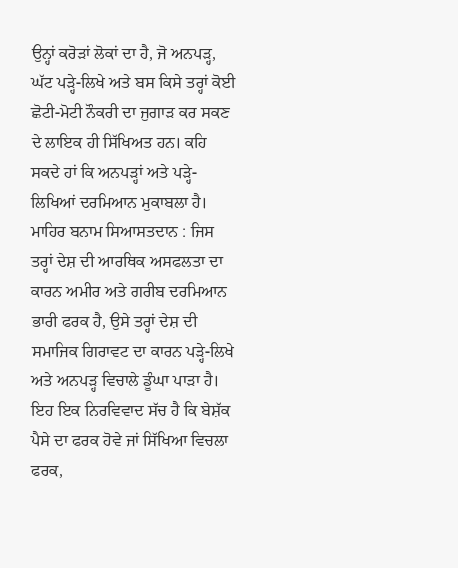ਉਨ੍ਹਾਂ ਕਰੋੜਾਂ ਲੋਕਾਂ ਦਾ ਹੈ, ਜੋ ਅਨਪੜ੍ਹ, ਘੱਟ ਪੜ੍ਹੇ-ਲਿਖੇ ਅਤੇ ਬਸ ਕਿਸੇ ਤਰ੍ਹਾਂ ਕੋਈ ਛੋਟੀ-ਮੋਟੀ ਨੌਕਰੀ ਦਾ ਜੁਗਾੜ ਕਰ ਸਕਣ ਦੇ ਲਾਇਕ ਹੀ ਸਿੱਖਿਅਤ ਹਨ। ਕਹਿ ਸਕਦੇ ਹਾਂ ਕਿ ਅਨਪੜ੍ਹਾਂ ਅਤੇ ਪੜ੍ਹੇ-ਲਿਖਿਆਂ ਦਰਮਿਆਨ ਮੁਕਾਬਲਾ ਹੈ।
ਮਾਹਿਰ ਬਨਾਮ ਸਿਆਸਤਦਾਨ : ਜਿਸ ਤਰ੍ਹਾਂ ਦੇਸ਼ ਦੀ ਆਰਥਿਕ ਅਸਫਲਤਾ ਦਾ ਕਾਰਨ ਅਮੀਰ ਅਤੇ ਗਰੀਬ ਦਰਮਿਆਨ ਭਾਰੀ ਫਰਕ ਹੈ, ਉਸੇ ਤਰ੍ਹਾਂ ਦੇਸ਼ ਦੀ ਸਮਾਜਿਕ ਗਿਰਾਵਟ ਦਾ ਕਾਰਨ ਪੜ੍ਹੇ-ਲਿਖੇ ਅਤੇ ਅਨਪੜ੍ਹ ਵਿਚਾਲੇ ਡੂੰਘਾ ਪਾੜਾ ਹੈ। ਇਹ ਇਕ ਨਿਰਵਿਵਾਦ ਸੱਚ ਹੈ ਕਿ ਬੇਸ਼ੱਕ ਪੈਸੇ ਦਾ ਫਰਕ ਹੋਵੇ ਜਾਂ ਸਿੱਖਿਆ ਵਿਚਲਾ ਫਰਕ,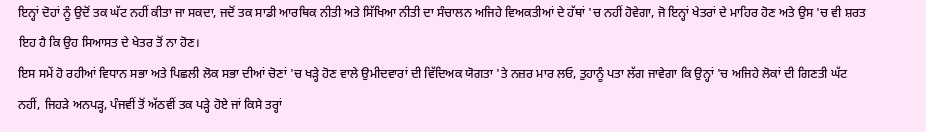ਇਨ੍ਹਾਂ ਦੋਹਾਂ ਨੂੰ ਉਦੋਂ ਤਕ ਘੱਟ ਨਹੀਂ ਕੀਤਾ ਜਾ ਸਕਦਾ, ਜਦੋਂ ਤਕ ਸਾਡੀ ਆਰਥਿਕ ਨੀਤੀ ਅਤੇ ਸਿੱਖਿਆ ਨੀਤੀ ਦਾ ਸੰਚਾਲਨ ਅਜਿਹੇ ਵਿਅਕਤੀਆਂ ਦੇ ਹੱਥਾਂ 'ਚ ਨਹੀਂ ਹੋਵੇਗਾ, ਜੋ ਇਨ੍ਹਾਂ ਖੇਤਰਾਂ ਦੇ ਮਾਹਿਰ ਹੋਣ ਅਤੇ ਉਸ 'ਚ ਵੀ ਸ਼ਰਤ ਇਹ ਹੈ ਕਿ ਉਹ ਸਿਆਸਤ ਦੇ ਖੇਤਰ ਤੋਂ ਨਾ ਹੋਣ।
ਇਸ ਸਮੇਂ ਹੋ ਰਹੀਆਂ ਵਿਧਾਨ ਸਭਾ ਅਤੇ ਪਿਛਲੀ ਲੋਕ ਸਭਾ ਦੀਆਂ ਚੋਣਾਂ 'ਚ ਖੜ੍ਹੇ ਹੋਣ ਵਾਲੇ ਉਮੀਦਵਾਰਾਂ ਦੀ ਵਿੱਦਿਅਕ ਯੋਗਤਾ 'ਤੇ ਨਜ਼ਰ ਮਾਰ ਲਓ, ਤੁਹਾਨੂੰ ਪਤਾ ਲੱਗ ਜਾਵੇਗਾ ਕਿ ਉਨ੍ਹਾਂ 'ਚ ਅਜਿਹੇ ਲੋਕਾਂ ਦੀ ਗਿਣਤੀ ਘੱਟ ਨਹੀਂ, ਜਿਹੜੇ ਅਨਪੜ੍ਹ, ਪੰਜਵੀਂ ਤੋਂ ਅੱਠਵੀਂ ਤਕ ਪੜ੍ਹੇ ਹੋਏ ਜਾਂ ਕਿਸੇ ਤਰ੍ਹਾਂ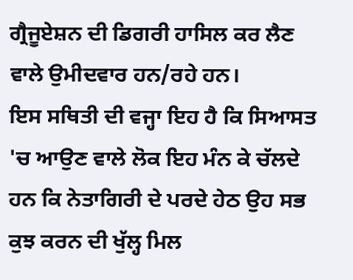ਗ੍ਰੈਜੂਏਸ਼ਨ ਦੀ ਡਿਗਰੀ ਹਾਸਿਲ ਕਰ ਲੈਣ ਵਾਲੇ ਉਮੀਦਵਾਰ ਹਨ/ਰਹੇ ਹਨ।
ਇਸ ਸਥਿਤੀ ਦੀ ਵਜ੍ਹਾ ਇਹ ਹੈ ਕਿ ਸਿਆਸਤ 'ਚ ਆਉਣ ਵਾਲੇ ਲੋਕ ਇਹ ਮੰਨ ਕੇ ਚੱਲਦੇ ਹਨ ਕਿ ਨੇਤਾਗਿਰੀ ਦੇ ਪਰਦੇ ਹੇਠ ਉਹ ਸਭ ਕੁਝ ਕਰਨ ਦੀ ਖੁੱਲ੍ਹ ਮਿਲ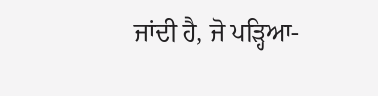ਜਾਂਦੀ ਹੈ, ਜੋ ਪੜ੍ਹਿਆ-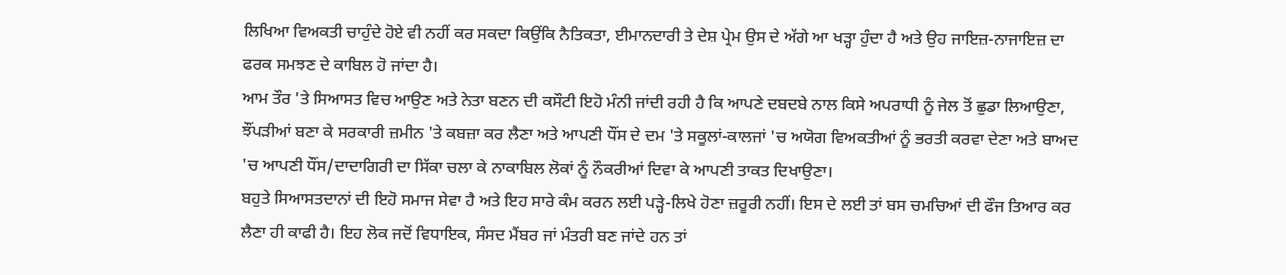ਲਿਖਿਆ ਵਿਅਕਤੀ ਚਾਹੁੰਦੇ ਹੋਏ ਵੀ ਨਹੀਂ ਕਰ ਸਕਦਾ ਕਿਉਂਕਿ ਨੈਤਿਕਤਾ, ਈਮਾਨਦਾਰੀ ਤੇ ਦੇਸ਼ ਪ੍ਰੇਮ ਉਸ ਦੇ ਅੱਗੇ ਆ ਖੜ੍ਹਾ ਹੁੰਦਾ ਹੈ ਅਤੇ ਉਹ ਜਾਇਜ਼-ਨਾਜਾਇਜ਼ ਦਾ ਫਰਕ ਸਮਝਣ ਦੇ ਕਾਬਿਲ ਹੋ ਜਾਂਦਾ ਹੈ।
ਆਮ ਤੌਰ 'ਤੇ ਸਿਆਸਤ ਵਿਚ ਆਉਣ ਅਤੇ ਨੇਤਾ ਬਣਨ ਦੀ ਕਸੌਟੀ ਇਹੋ ਮੰਨੀ ਜਾਂਦੀ ਰਹੀ ਹੈ ਕਿ ਆਪਣੇ ਦਬਦਬੇ ਨਾਲ ਕਿਸੇ ਅਪਰਾਧੀ ਨੂੰ ਜੇਲ ਤੋਂ ਛੁਡਾ ਲਿਆਉਣਾ, ਝੌਂਪੜੀਆਂ ਬਣਾ ਕੇ ਸਰਕਾਰੀ ਜ਼ਮੀਨ 'ਤੇ ਕਬਜ਼ਾ ਕਰ ਲੈਣਾ ਅਤੇ ਆਪਣੀ ਧੌਂਸ ਦੇ ਦਮ 'ਤੇ ਸਕੂਲਾਂ-ਕਾਲਜਾਂ 'ਚ ਅਯੋਗ ਵਿਅਕਤੀਆਂ ਨੂੰ ਭਰਤੀ ਕਰਵਾ ਦੇਣਾ ਅਤੇ ਬਾਅਦ 'ਚ ਆਪਣੀ ਧੌਂਸ/ਦਾਦਾਗਿਰੀ ਦਾ ਸਿੱਕਾ ਚਲਾ ਕੇ ਨਾਕਾਬਿਲ ਲੋਕਾਂ ਨੂੰ ਨੌਕਰੀਆਂ ਦਿਵਾ ਕੇ ਆਪਣੀ ਤਾਕਤ ਦਿਖਾਉਣਾ।
ਬਹੁਤੇ ਸਿਆਸਤਦਾਨਾਂ ਦੀ ਇਹੋ ਸਮਾਜ ਸੇਵਾ ਹੈ ਅਤੇ ਇਹ ਸਾਰੇ ਕੰਮ ਕਰਨ ਲਈ ਪੜ੍ਹੇ-ਲਿਖੇ ਹੋਣਾ ਜ਼ਰੂਰੀ ਨਹੀਂ। ਇਸ ਦੇ ਲਈ ਤਾਂ ਬਸ ਚਮਚਿਆਂ ਦੀ ਫੌਜ ਤਿਆਰ ਕਰ ਲੈਣਾ ਹੀ ਕਾਫੀ ਹੈ। ਇਹ ਲੋਕ ਜਦੋਂ ਵਿਧਾਇਕ, ਸੰਸਦ ਮੈਂਬਰ ਜਾਂ ਮੰਤਰੀ ਬਣ ਜਾਂਦੇ ਹਨ ਤਾਂ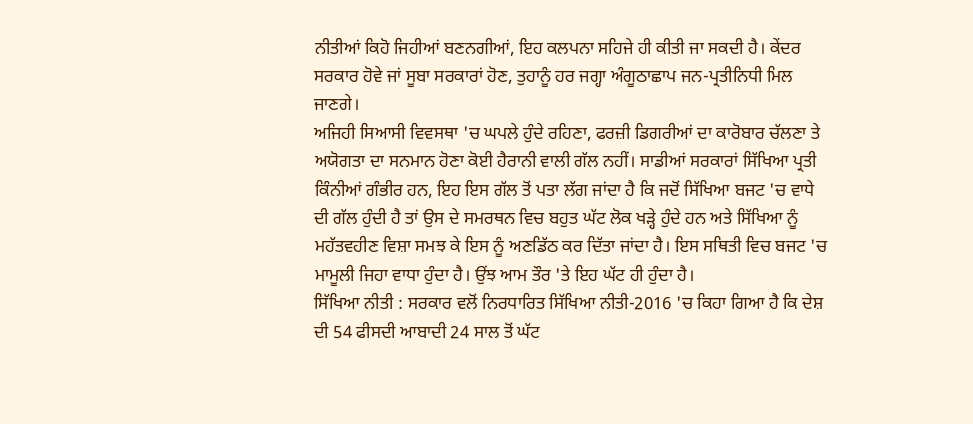ਨੀਤੀਆਂ ਕਿਹੋ ਜਿਹੀਆਂ ਬਣਨਗੀਆਂ, ਇਹ ਕਲਪਨਾ ਸਹਿਜੇ ਹੀ ਕੀਤੀ ਜਾ ਸਕਦੀ ਹੈ। ਕੇਂਦਰ ਸਰਕਾਰ ਹੋਵੇ ਜਾਂ ਸੂਬਾ ਸਰਕਾਰਾਂ ਹੋਣ, ਤੁਹਾਨੂੰ ਹਰ ਜਗ੍ਹਾ ਅੰਗੂਠਾਛਾਪ ਜਨ-ਪ੍ਰਤੀਨਿਧੀ ਮਿਲ ਜਾਣਗੇ।
ਅਜਿਹੀ ਸਿਆਸੀ ਵਿਵਸਥਾ 'ਚ ਘਪਲੇ ਹੁੰਦੇ ਰਹਿਣਾ, ਫਰਜ਼ੀ ਡਿਗਰੀਆਂ ਦਾ ਕਾਰੋਬਾਰ ਚੱਲਣਾ ਤੇ ਅਯੋਗਤਾ ਦਾ ਸਨਮਾਨ ਹੋਣਾ ਕੋਈ ਹੈਰਾਨੀ ਵਾਲੀ ਗੱਲ ਨਹੀਂ। ਸਾਡੀਆਂ ਸਰਕਾਰਾਂ ਸਿੱਖਿਆ ਪ੍ਰਤੀ ਕਿੰਨੀਆਂ ਗੰਭੀਰ ਹਨ, ਇਹ ਇਸ ਗੱਲ ਤੋਂ ਪਤਾ ਲੱਗ ਜਾਂਦਾ ਹੈ ਕਿ ਜਦੋਂ ਸਿੱਖਿਆ ਬਜਟ 'ਚ ਵਾਧੇ ਦੀ ਗੱਲ ਹੁੰਦੀ ਹੈ ਤਾਂ ਉਸ ਦੇ ਸਮਰਥਨ ਵਿਚ ਬਹੁਤ ਘੱਟ ਲੋਕ ਖੜ੍ਹੇ ਹੁੰਦੇ ਹਨ ਅਤੇ ਸਿੱਖਿਆ ਨੂੰ ਮਹੱਤਵਹੀਣ ਵਿਸ਼ਾ ਸਮਝ ਕੇ ਇਸ ਨੂੰ ਅਣਡਿੱਠ ਕਰ ਦਿੱਤਾ ਜਾਂਦਾ ਹੈ। ਇਸ ਸਥਿਤੀ ਵਿਚ ਬਜਟ 'ਚ ਮਾਮੂਲੀ ਜਿਹਾ ਵਾਧਾ ਹੁੰਦਾ ਹੈ। ਉਂਝ ਆਮ ਤੌਰ 'ਤੇ ਇਹ ਘੱਟ ਹੀ ਹੁੰਦਾ ਹੈ।
ਸਿੱਖਿਆ ਨੀਤੀ : ਸਰਕਾਰ ਵਲੋਂ ਨਿਰਧਾਰਿਤ ਸਿੱਖਿਆ ਨੀਤੀ-2016 'ਚ ਕਿਹਾ ਗਿਆ ਹੈ ਕਿ ਦੇਸ਼ ਦੀ 54 ਫੀਸਦੀ ਆਬਾਦੀ 24 ਸਾਲ ਤੋਂ ਘੱਟ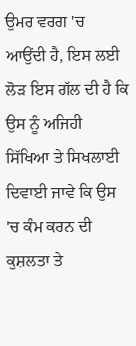ਉਮਰ ਵਰਗ 'ਚ ਆਉਂਦੀ ਹੈ, ਇਸ ਲਈ ਲੋੜ ਇਸ ਗੱਲ ਦੀ ਹੈ ਕਿ ਉਸ ਨੂੰ ਅਜਿਹੀ ਸਿੱਖਿਆ ਤੇ ਸਿਖਲਾਈ ਦਿਵਾਈ ਜਾਵੇ ਕਿ ਉਸ 'ਚ ਕੰਮ ਕਰਨ ਦੀ ਕੁਸ਼ਲਤਾ ਤੇ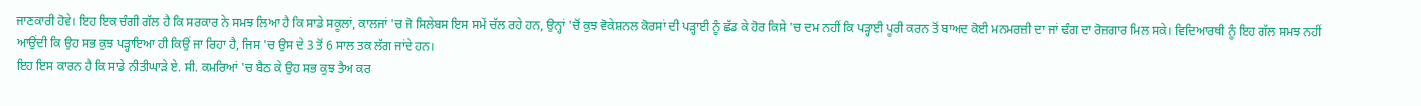ਜਾਣਕਾਰੀ ਹੋਵੇ। ਇਹ ਇਕ ਚੰਗੀ ਗੱਲ ਹੈ ਕਿ ਸਰਕਾਰ ਨੇ ਸਮਝ ਲਿਆ ਹੈ ਕਿ ਸਾਡੇ ਸਕੂਲਾਂ, ਕਾਲਜਾਂ 'ਚ ਜੋ ਸਿਲੇਬਸ ਇਸ ਸਮੇਂ ਚੱਲ ਰਹੇ ਹਨ, ਉਨ੍ਹਾਂ 'ਚੋਂ ਕੁਝ ਵੋਕੇਸ਼ਨਲ ਕੋਰਸਾਂ ਦੀ ਪੜ੍ਹਾਈ ਨੂੰ ਛੱਡ ਕੇ ਹੋਰ ਕਿਸੇ 'ਚ ਦਮ ਨਹੀਂ ਕਿ ਪੜ੍ਹਾਈ ਪੂਰੀ ਕਰਨ ਤੋਂ ਬਾਅਦ ਕੋਈ ਮਨਮਰਜ਼ੀ ਦਾ ਜਾਂ ਢੰਗ ਦਾ ਰੋਜ਼ਗਾਰ ਮਿਲ ਸਕੇ। ਵਿਦਿਆਰਥੀ ਨੂੰ ਇਹ ਗੱਲ ਸਮਝ ਨਹੀਂ ਆਉਂਦੀ ਕਿ ਉਹ ਸਭ ਕੁਝ ਪੜ੍ਹਾਇਆ ਹੀ ਕਿਉਂ ਜਾ ਰਿਹਾ ਹੈ, ਜਿਸ 'ਚ ਉਸ ਦੇ 3 ਤੋਂ 6 ਸਾਲ ਤਕ ਲੱਗ ਜਾਂਦੇ ਹਨ।
ਇਹ ਇਸ ਕਾਰਨ ਹੈ ਕਿ ਸਾਡੇ ਨੀਤੀਘਾੜੇ ਏ. ਸੀ. ਕਮਰਿਆਂ 'ਚ ਬੈਠ ਕੇ ਉਹ ਸਭ ਕੁਝ ਤੈਅ ਕਰ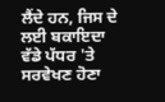ਲੈਂਦੇ ਹਨ, ਜਿਸ ਦੇ ਲਈ ਬਕਾਇਦਾ ਵੱਡੇ ਪੱਧਰ 'ਤੇ ਸਰਵੇਖਣ ਹੋਣਾ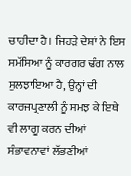ਚਾਹੀਦਾ ਹੈ। ਜਿਹੜੇ ਦੇਸ਼ਾਂ ਨੇ ਇਸ ਸਮੱਸਿਆ ਨੂੰ ਕਾਰਗਰ ਢੰਗ ਨਾਲ ਸੁਲਝਾਇਆ ਹੈ, ਉਨ੍ਹਾਂ ਦੀ ਕਾਰਜਪ੍ਰਣਾਲੀ ਨੂੰ ਸਮਝ ਕੇ ਇਥੇ ਵੀ ਲਾਗੂ ਕਰਨ ਦੀਆਂ ਸੰਭਾਵਨਾਵਾਂ ਲੱਭਣੀਆਂ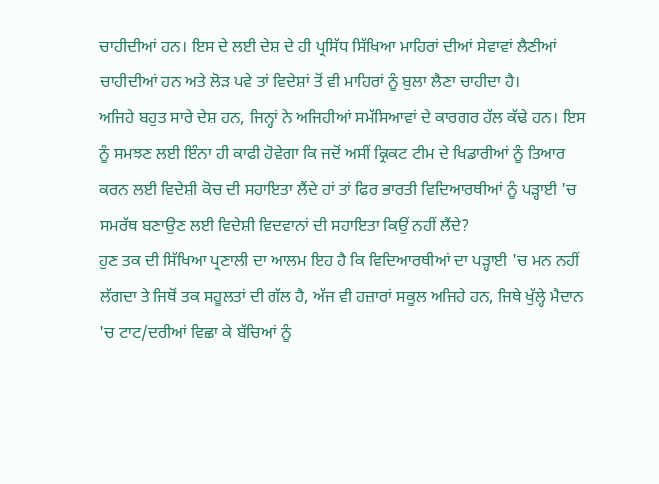ਚਾਹੀਦੀਆਂ ਹਨ। ਇਸ ਦੇ ਲਈ ਦੇਸ਼ ਦੇ ਹੀ ਪ੍ਰਸਿੱਧ ਸਿੱਖਿਆ ਮਾਹਿਰਾਂ ਦੀਆਂ ਸੇਵਾਵਾਂ ਲੈਣੀਆਂ ਚਾਹੀਦੀਆਂ ਹਨ ਅਤੇ ਲੋੜ ਪਵੇ ਤਾਂ ਵਿਦੇਸ਼ਾਂ ਤੋਂ ਵੀ ਮਾਹਿਰਾਂ ਨੂੰ ਬੁਲਾ ਲੈਣਾ ਚਾਹੀਦਾ ਹੈ।
ਅਜਿਹੇ ਬਹੁਤ ਸਾਰੇ ਦੇਸ਼ ਹਨ, ਜਿਨ੍ਹਾਂ ਨੇ ਅਜਿਹੀਆਂ ਸਮੱਸਿਆਵਾਂ ਦੇ ਕਾਰਗਰ ਹੱਲ ਕੱਢੇ ਹਨ। ਇਸ ਨੂੰ ਸਮਝਣ ਲਈ ਇੰਨਾ ਹੀ ਕਾਫੀ ਹੋਵੇਗਾ ਕਿ ਜਦੋਂ ਅਸੀਂ ਕ੍ਰਿਕਟ ਟੀਮ ਦੇ ਖਿਡਾਰੀਆਂ ਨੂੰ ਤਿਆਰ ਕਰਨ ਲਈ ਵਿਦੇਸ਼ੀ ਕੋਚ ਦੀ ਸਹਾਇਤਾ ਲੈਂਦੇ ਹਾਂ ਤਾਂ ਫਿਰ ਭਾਰਤੀ ਵਿਦਿਆਰਥੀਆਂ ਨੂੰ ਪੜ੍ਹਾਈ 'ਚ ਸਮਰੱਥ ਬਣਾਉਣ ਲਈ ਵਿਦੇਸ਼ੀ ਵਿਦਵਾਨਾਂ ਦੀ ਸਹਾਇਤਾ ਕਿਉਂ ਨਹੀਂ ਲੈਂਦੇ?
ਹੁਣ ਤਕ ਦੀ ਸਿੱਖਿਆ ਪ੍ਰਣਾਲੀ ਦਾ ਆਲਮ ਇਹ ਹੈ ਕਿ ਵਿਦਿਆਰਥੀਆਂ ਦਾ ਪੜ੍ਹਾਈ 'ਚ ਮਨ ਨਹੀਂ ਲੱਗਦਾ ਤੇ ਜਿਥੋਂ ਤਕ ਸਹੂਲਤਾਂ ਦੀ ਗੱਲ ਹੈ, ਅੱਜ ਵੀ ਹਜ਼ਾਰਾਂ ਸਕੂਲ ਅਜਿਹੇ ਹਨ, ਜਿਥੇ ਖੁੱਲ੍ਹੇ ਮੈਦਾਨ 'ਚ ਟਾਟ/ਦਰੀਆਂ ਵਿਛਾ ਕੇ ਬੱਚਿਆਂ ਨੂੰ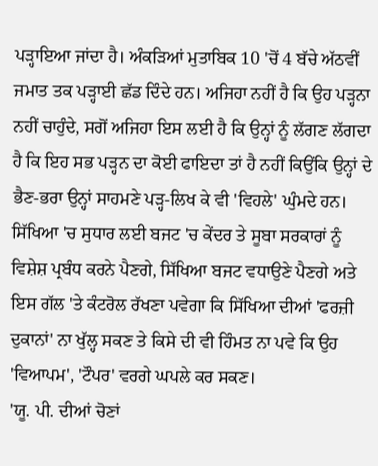ਪੜ੍ਹਾਇਆ ਜਾਂਦਾ ਹੈ। ਅੰਕੜਿਆਂ ਮੁਤਾਬਿਕ 10 'ਚੋਂ 4 ਬੱਚੇ ਅੱਠਵੀਂ ਜਮਾਤ ਤਕ ਪੜ੍ਹਾਈ ਛੱਡ ਦਿੰਦੇ ਹਨ। ਅਜਿਹਾ ਨਹੀਂ ਹੈ ਕਿ ਉਹ ਪੜ੍ਹਨਾ ਨਹੀਂ ਚਾਹੁੰਦੇ, ਸਗੋਂ ਅਜਿਹਾ ਇਸ ਲਈ ਹੈ ਕਿ ਉਨ੍ਹਾਂ ਨੂੰ ਲੱਗਣ ਲੱਗਦਾ ਹੈ ਕਿ ਇਹ ਸਭ ਪੜ੍ਹਨ ਦਾ ਕੋਈ ਫਾਇਦਾ ਤਾਂ ਹੈ ਨਹੀਂ ਕਿਉਂਕਿ ਉਨ੍ਹਾਂ ਦੇ ਭੈਣ-ਭਰਾ ਉਨ੍ਹਾਂ ਸਾਹਮਣੇ ਪੜ੍ਹ-ਲਿਖ ਕੇ ਵੀ 'ਵਿਹਲੇ' ਘੁੰਮਦੇ ਹਨ।
ਸਿੱਖਿਆ 'ਚ ਸੁਧਾਰ ਲਈ ਬਜਟ 'ਚ ਕੇਂਦਰ ਤੇ ਸੂਬਾ ਸਰਕਾਰਾਂ ਨੂੰ ਵਿਸ਼ੇਸ਼ ਪ੍ਰਬੰਧ ਕਰਨੇ ਪੈਣਗੇ, ਸਿੱਖਿਆ ਬਜਟ ਵਧਾਉਣੇ ਪੈਣਗੇ ਅਤੇ ਇਸ ਗੱਲ 'ਤੇ ਕੰਟਰੋਲ ਰੱਖਣਾ ਪਵੇਗਾ ਕਿ ਸਿੱਖਿਆ ਦੀਆਂ 'ਫਰਜ਼ੀ ਦੁਕਾਨਾਂ' ਨਾ ਖੁੱਲ੍ਹ ਸਕਣ ਤੇ ਕਿਸੇ ਦੀ ਵੀ ਹਿੰਮਤ ਨਾ ਪਵੇ ਕਿ ਉਹ 'ਵਿਆਪਮ', 'ਟੌਪਰ' ਵਰਗੇ ਘਪਲੇ ਕਰ ਸਕਣ।
'ਯੂ. ਪੀ. ਦੀਆਂ ਚੋਣਾਂ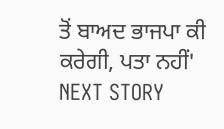ਤੋਂ ਬਾਅਦ ਭਾਜਪਾ ਕੀ ਕਰੇਗੀ, ਪਤਾ ਨਹੀਂ'
NEXT STORY